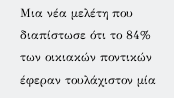Μια νέα μελέτη που διαπίστωσε ότι το 84% των οικιακών ποντικών έφεραν τουλάχιστον μία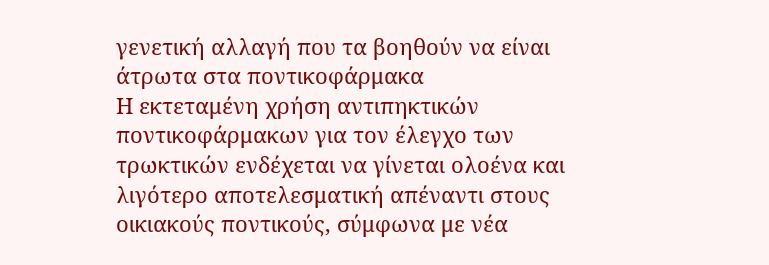γενετική αλλαγή που τα βοηθούν να είναι άτρωτα στα ποντικοφάρμακα
Η εκτεταμένη χρήση αντιπηκτικών ποντικοφάρμακων για τον έλεγχο των τρωκτικών ενδέχεται να γίνεται ολοένα και λιγότερο αποτελεσματική απέναντι στους οικιακούς ποντικούς, σύμφωνα με νέα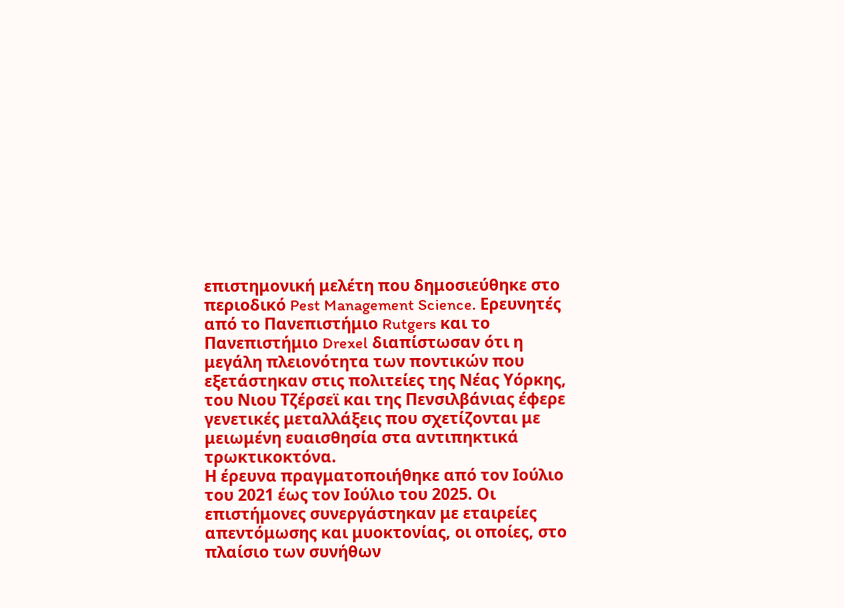επιστημονική μελέτη που δημοσιεύθηκε στο περιοδικό Pest Management Science. Ερευνητές από το Πανεπιστήμιο Rutgers και το Πανεπιστήμιο Drexel διαπίστωσαν ότι η μεγάλη πλειονότητα των ποντικών που εξετάστηκαν στις πολιτείες της Νέας Υόρκης, του Νιου Τζέρσεϊ και της Πενσιλβάνιας έφερε γενετικές μεταλλάξεις που σχετίζονται με μειωμένη ευαισθησία στα αντιπηκτικά τρωκτικοκτόνα.
Η έρευνα πραγματοποιήθηκε από τον Ιούλιο του 2021 έως τον Ιούλιο του 2025. Οι επιστήμονες συνεργάστηκαν με εταιρείες απεντόμωσης και μυοκτονίας, οι οποίες, στο πλαίσιο των συνήθων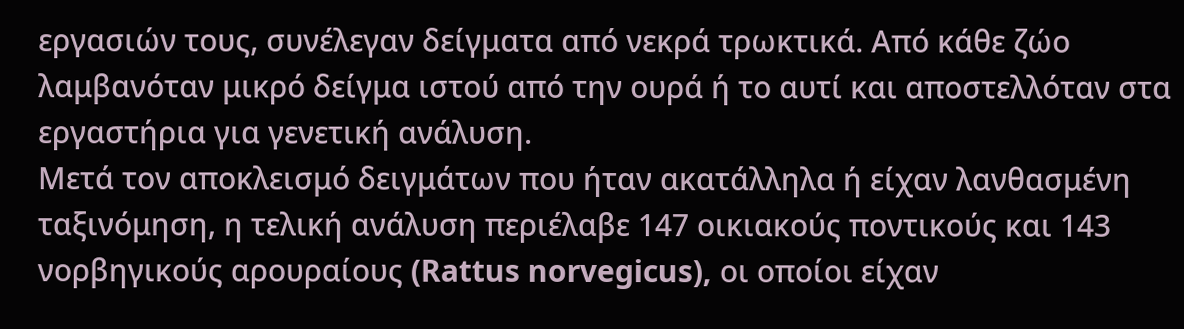εργασιών τους, συνέλεγαν δείγματα από νεκρά τρωκτικά. Από κάθε ζώο λαμβανόταν μικρό δείγμα ιστού από την ουρά ή το αυτί και αποστελλόταν στα εργαστήρια για γενετική ανάλυση.
Μετά τον αποκλεισμό δειγμάτων που ήταν ακατάλληλα ή είχαν λανθασμένη ταξινόμηση, η τελική ανάλυση περιέλαβε 147 οικιακούς ποντικούς και 143 νορβηγικούς αρουραίους (Rattus norvegicus), οι οποίοι είχαν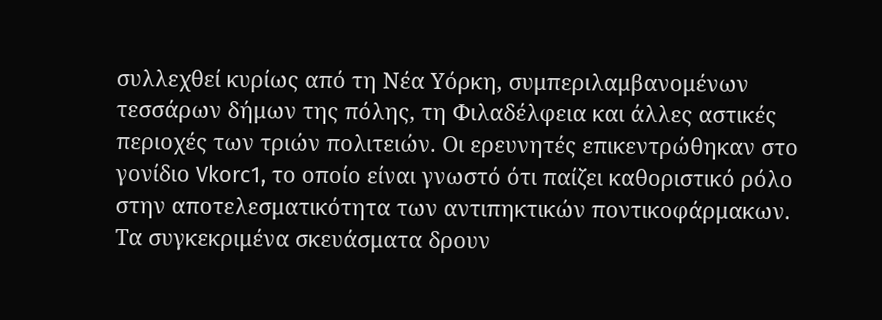συλλεχθεί κυρίως από τη Νέα Υόρκη, συμπεριλαμβανομένων τεσσάρων δήμων της πόλης, τη Φιλαδέλφεια και άλλες αστικές περιοχές των τριών πολιτειών. Οι ερευνητές επικεντρώθηκαν στο γονίδιο Vkorc1, το οποίο είναι γνωστό ότι παίζει καθοριστικό ρόλο στην αποτελεσματικότητα των αντιπηκτικών ποντικοφάρμακων. Τα συγκεκριμένα σκευάσματα δρουν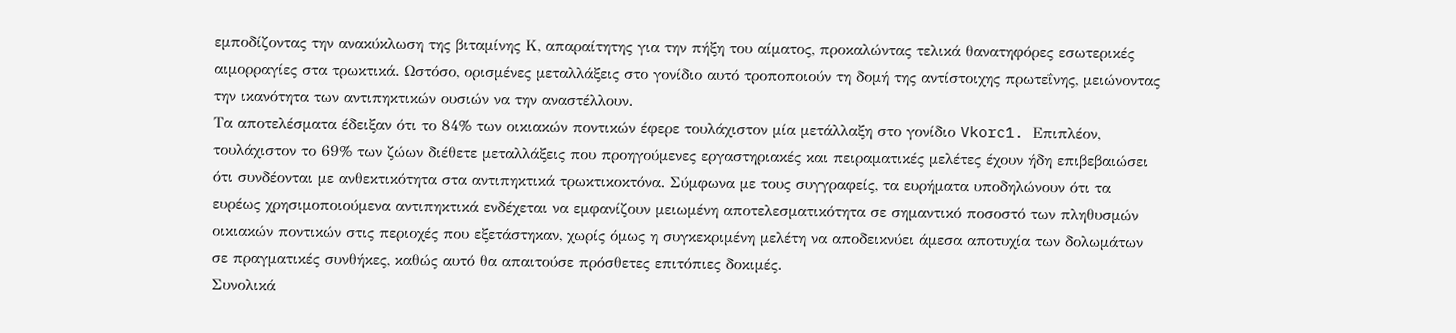εμποδίζοντας την ανακύκλωση της βιταμίνης Κ, απαραίτητης για την πήξη του αίματος, προκαλώντας τελικά θανατηφόρες εσωτερικές αιμορραγίες στα τρωκτικά. Ωστόσο, ορισμένες μεταλλάξεις στο γονίδιο αυτό τροποποιούν τη δομή της αντίστοιχης πρωτεΐνης, μειώνοντας την ικανότητα των αντιπηκτικών ουσιών να την αναστέλλουν.
Τα αποτελέσματα έδειξαν ότι το 84% των οικιακών ποντικών έφερε τουλάχιστον μία μετάλλαξη στο γονίδιο Vkorc1. Επιπλέον, τουλάχιστον το 69% των ζώων διέθετε μεταλλάξεις που προηγούμενες εργαστηριακές και πειραματικές μελέτες έχουν ήδη επιβεβαιώσει ότι συνδέονται με ανθεκτικότητα στα αντιπηκτικά τρωκτικοκτόνα. Σύμφωνα με τους συγγραφείς, τα ευρήματα υποδηλώνουν ότι τα ευρέως χρησιμοποιούμενα αντιπηκτικά ενδέχεται να εμφανίζουν μειωμένη αποτελεσματικότητα σε σημαντικό ποσοστό των πληθυσμών οικιακών ποντικών στις περιοχές που εξετάστηκαν, χωρίς όμως η συγκεκριμένη μελέτη να αποδεικνύει άμεσα αποτυχία των δολωμάτων σε πραγματικές συνθήκες, καθώς αυτό θα απαιτούσε πρόσθετες επιτόπιες δοκιμές.
Συνολικά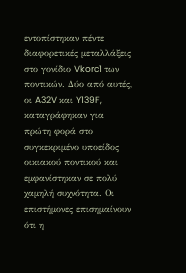εντοπίστηκαν πέντε διαφορετικές μεταλλάξεις στο γονίδιο Vkorc1 των ποντικών. Δύο από αυτές, οι A32V και Y139F, καταγράφηκαν για πρώτη φορά στο συγκεκριμένο υποείδος οικιακού ποντικού και εμφανίστηκαν σε πολύ χαμηλή συχνότητα. Οι επιστήμονες επισημαίνουν ότι η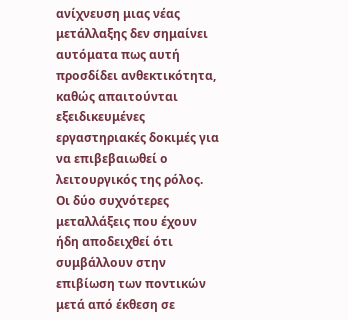ανίχνευση μιας νέας μετάλλαξης δεν σημαίνει αυτόματα πως αυτή προσδίδει ανθεκτικότητα, καθώς απαιτούνται εξειδικευμένες εργαστηριακές δοκιμές για να επιβεβαιωθεί ο λειτουργικός της ρόλος.
Οι δύο συχνότερες μεταλλάξεις που έχουν ήδη αποδειχθεί ότι συμβάλλουν στην επιβίωση των ποντικών μετά από έκθεση σε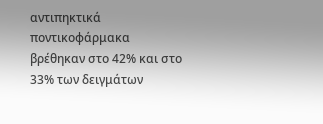αντιπηκτικά ποντικοφάρμακα βρέθηκαν στο 42% και στο 33% των δειγμάτων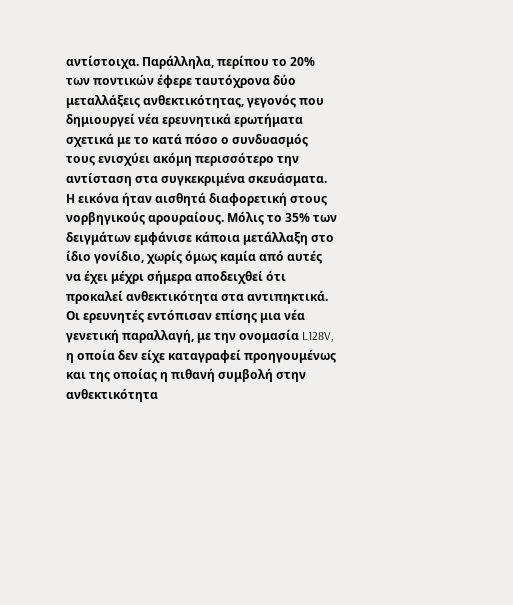αντίστοιχα. Παράλληλα, περίπου το 20% των ποντικών έφερε ταυτόχρονα δύο μεταλλάξεις ανθεκτικότητας, γεγονός που δημιουργεί νέα ερευνητικά ερωτήματα σχετικά με το κατά πόσο ο συνδυασμός τους ενισχύει ακόμη περισσότερο την αντίσταση στα συγκεκριμένα σκευάσματα.
Η εικόνα ήταν αισθητά διαφορετική στους νορβηγικούς αρουραίους. Μόλις το 35% των δειγμάτων εμφάνισε κάποια μετάλλαξη στο ίδιο γονίδιο, χωρίς όμως καμία από αυτές να έχει μέχρι σήμερα αποδειχθεί ότι προκαλεί ανθεκτικότητα στα αντιπηκτικά. Οι ερευνητές εντόπισαν επίσης μια νέα γενετική παραλλαγή, με την ονομασία L128V, η οποία δεν είχε καταγραφεί προηγουμένως και της οποίας η πιθανή συμβολή στην ανθεκτικότητα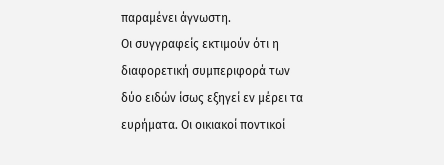παραμένει άγνωστη.
Οι συγγραφείς εκτιμούν ότι η διαφορετική συμπεριφορά των δύο ειδών ίσως εξηγεί εν μέρει τα ευρήματα. Οι οικιακοί ποντικοί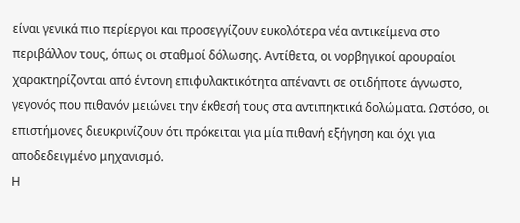είναι γενικά πιο περίεργοι και προσεγγίζουν ευκολότερα νέα αντικείμενα στο περιβάλλον τους, όπως οι σταθμοί δόλωσης. Αντίθετα, οι νορβηγικοί αρουραίοι χαρακτηρίζονται από έντονη επιφυλακτικότητα απέναντι σε οτιδήποτε άγνωστο, γεγονός που πιθανόν μειώνει την έκθεσή τους στα αντιπηκτικά δολώματα. Ωστόσο, οι επιστήμονες διευκρινίζουν ότι πρόκειται για μία πιθανή εξήγηση και όχι για αποδεδειγμένο μηχανισμό.
Η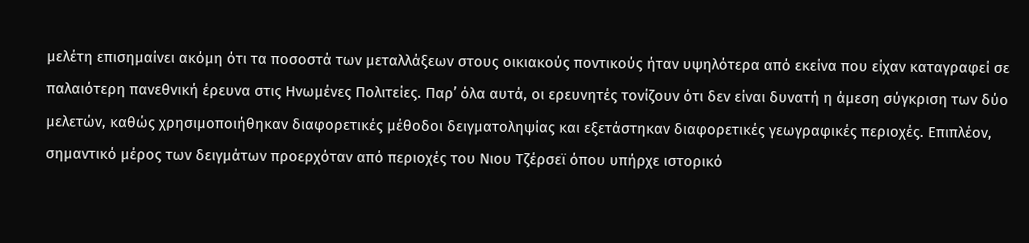μελέτη επισημαίνει ακόμη ότι τα ποσοστά των μεταλλάξεων στους οικιακούς ποντικούς ήταν υψηλότερα από εκείνα που είχαν καταγραφεί σε παλαιότερη πανεθνική έρευνα στις Ηνωμένες Πολιτείες. Παρ’ όλα αυτά, οι ερευνητές τονίζουν ότι δεν είναι δυνατή η άμεση σύγκριση των δύο μελετών, καθώς χρησιμοποιήθηκαν διαφορετικές μέθοδοι δειγματοληψίας και εξετάστηκαν διαφορετικές γεωγραφικές περιοχές. Επιπλέον, σημαντικό μέρος των δειγμάτων προερχόταν από περιοχές του Νιου Τζέρσεϊ όπου υπήρχε ιστορικό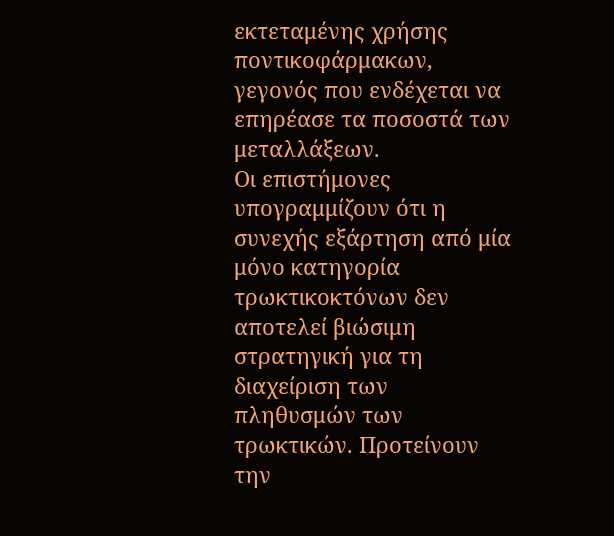εκτεταμένης χρήσης ποντικοφάρμακων, γεγονός που ενδέχεται να επηρέασε τα ποσοστά των μεταλλάξεων.
Οι επιστήμονες υπογραμμίζουν ότι η συνεχής εξάρτηση από μία μόνο κατηγορία τρωκτικοκτόνων δεν αποτελεί βιώσιμη στρατηγική για τη διαχείριση των πληθυσμών των τρωκτικών. Προτείνουν την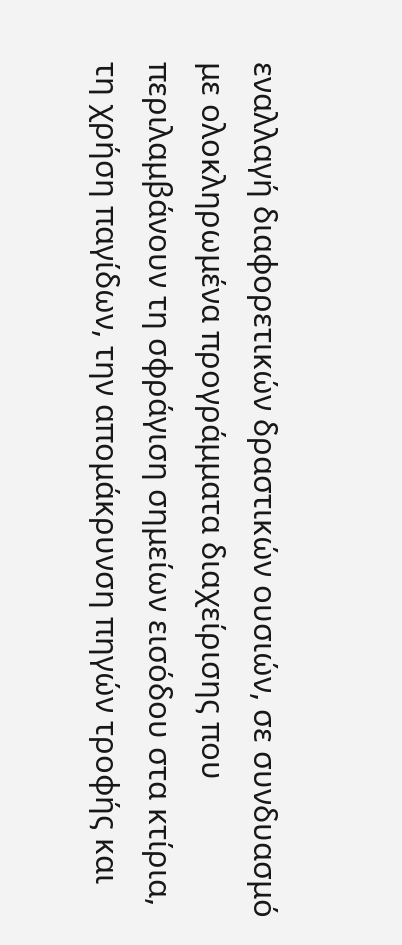εναλλαγή διαφορετικών δραστικών ουσιών, σε συνδυασμό με ολοκληρωμένα προγράμματα διαχείρισης που περιλαμβάνουν τη σφράγιση σημείων εισόδου στα κτίρια, τη χρήση παγίδων, την απομάκρυνση πηγών τροφής και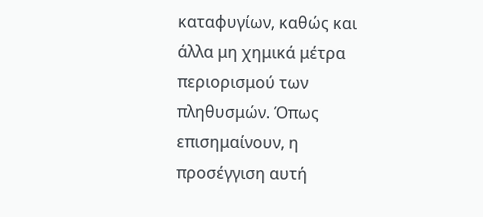καταφυγίων, καθώς και άλλα μη χημικά μέτρα περιορισμού των πληθυσμών. Όπως επισημαίνουν, η προσέγγιση αυτή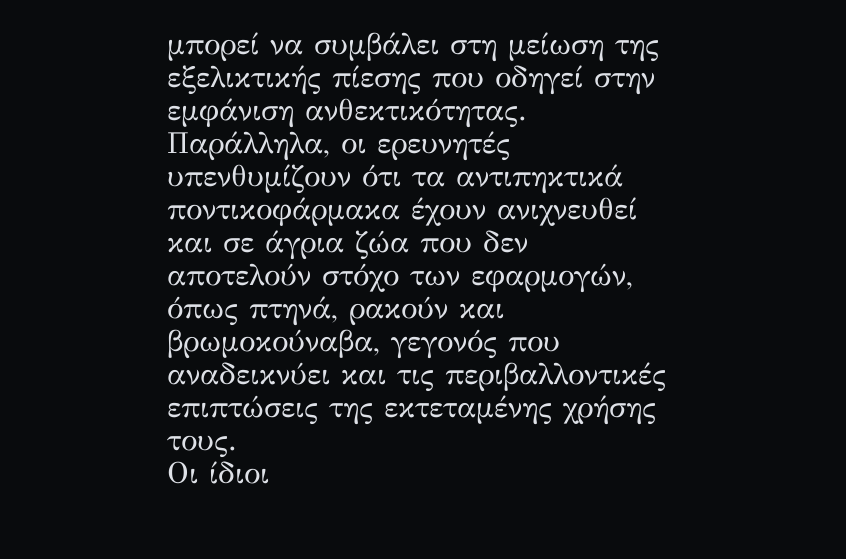μπορεί να συμβάλει στη μείωση της εξελικτικής πίεσης που οδηγεί στην εμφάνιση ανθεκτικότητας.
Παράλληλα, οι ερευνητές υπενθυμίζουν ότι τα αντιπηκτικά ποντικοφάρμακα έχουν ανιχνευθεί και σε άγρια ζώα που δεν αποτελούν στόχο των εφαρμογών, όπως πτηνά, ρακούν και βρωμοκούναβα, γεγονός που αναδεικνύει και τις περιβαλλοντικές επιπτώσεις της εκτεταμένης χρήσης τους.
Οι ίδιοι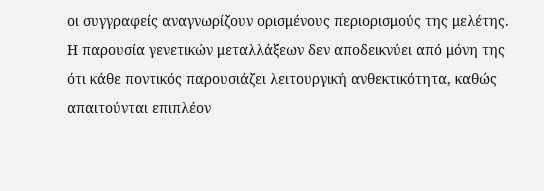οι συγγραφείς αναγνωρίζουν ορισμένους περιορισμούς της μελέτης. Η παρουσία γενετικών μεταλλάξεων δεν αποδεικνύει από μόνη της ότι κάθε ποντικός παρουσιάζει λειτουργική ανθεκτικότητα, καθώς απαιτούνται επιπλέον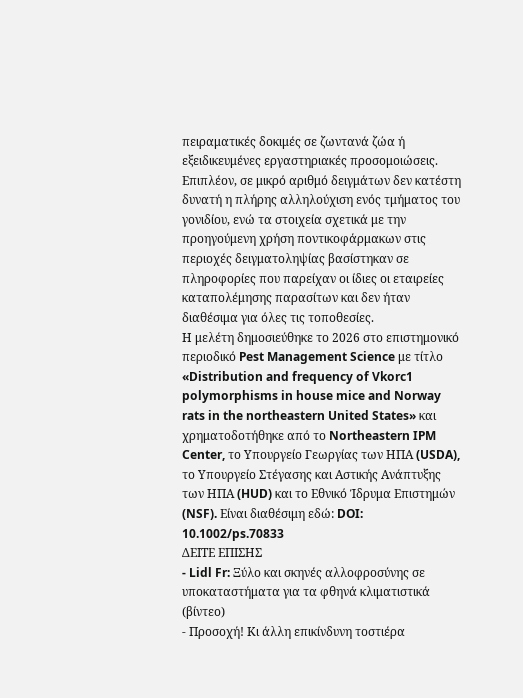πειραματικές δοκιμές σε ζωντανά ζώα ή εξειδικευμένες εργαστηριακές προσομοιώσεις. Επιπλέον, σε μικρό αριθμό δειγμάτων δεν κατέστη δυνατή η πλήρης αλληλούχιση ενός τμήματος του γονιδίου, ενώ τα στοιχεία σχετικά με την προηγούμενη χρήση ποντικοφάρμακων στις περιοχές δειγματοληψίας βασίστηκαν σε πληροφορίες που παρείχαν οι ίδιες οι εταιρείες καταπολέμησης παρασίτων και δεν ήταν διαθέσιμα για όλες τις τοποθεσίες.
Η μελέτη δημοσιεύθηκε το 2026 στο επιστημονικό περιοδικό Pest Management Science με τίτλο «Distribution and frequency of Vkorc1 polymorphisms in house mice and Norway rats in the northeastern United States» και χρηματοδοτήθηκε από το Northeastern IPM Center, το Υπουργείο Γεωργίας των ΗΠΑ (USDA), το Υπουργείο Στέγασης και Αστικής Ανάπτυξης των ΗΠΑ (HUD) και το Εθνικό Ίδρυμα Επιστημών (NSF). Eίναι διαθέσιμη εδώ: DOI: 10.1002/ps.70833
ΔΕΙΤΕ ΕΠΙΣΗΣ
- Lidl Fr: Ξύλο και σκηνές αλλοφροσύνης σε υποκαταστήματα για τα φθηνά κλιματιστικά (βίντεο)
- Προσοχή! Κι άλλη επικίνδυνη τοστιέρα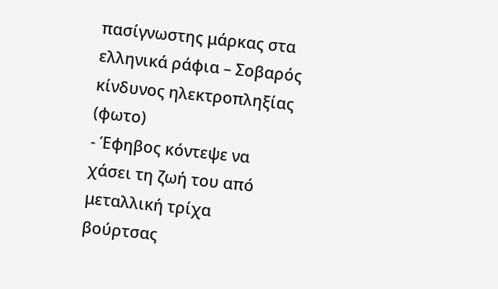πασίγνωστης μάρκας στα ελληνικά ράφια – Σοβαρός κίνδυνος ηλεκτροπληξίας (φωτο)
- Έφηβος κόντεψε να χάσει τη ζωή του από μεταλλική τρίχα βούρτσας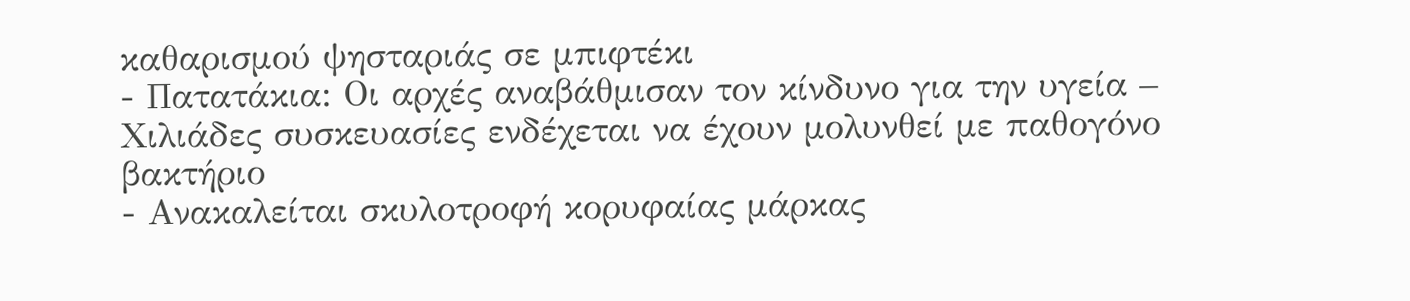καθαρισμού ψησταριάς σε μπιφτέκι
- Πατατάκια: Οι αρχές αναβάθμισαν τον κίνδυνο για την υγεία – Χιλιάδες συσκευασίες ενδέχεται να έχουν μολυνθεί με παθογόνο βακτήριο
- Ανακαλείται σκυλοτροφή κορυφαίας μάρκας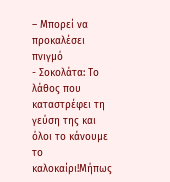– Μπορεί να προκαλέσει πνιγμό
- Σοκολάτα: Το λάθος που καταστρέφει τη γεύση της και όλοι το κάνουμε το καλοκαίρι!Μήπως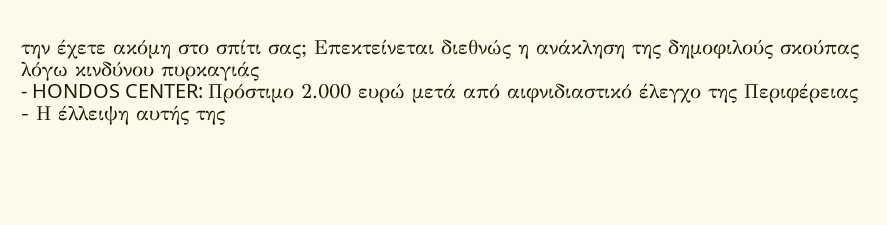την έχετε ακόμη στο σπίτι σας; Επεκτείνεται διεθνώς η ανάκληση της δημοφιλούς σκούπας λόγω κινδύνου πυρκαγιάς
- HONDOS CENTER: Πρόστιμο 2.000 ευρώ μετά από αιφνιδιαστικό έλεγχο της Περιφέρειας
- Η έλλειψη αυτής της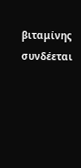βιταμίνης συνδέεται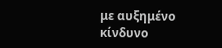με αυξημένο κίνδυνο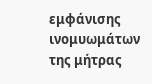εμφάνισης ινομυωμάτων της μήτρας